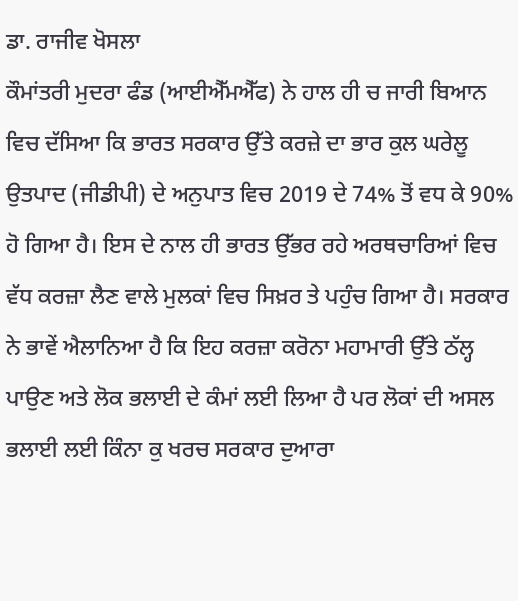ਡਾ. ਰਾਜੀਵ ਖੋਸਲਾ
ਕੌਮਾਂਤਰੀ ਮੁਦਰਾ ਫੰਡ (ਆਈਐੱਮਐੱਫ) ਨੇ ਹਾਲ ਹੀ ਚ ਜਾਰੀ ਬਿਆਨ ਵਿਚ ਦੱਸਿਆ ਕਿ ਭਾਰਤ ਸਰਕਾਰ ਉੱਤੇ ਕਰਜ਼ੇ ਦਾ ਭਾਰ ਕੁਲ ਘਰੇਲੂ ਉਤਪਾਦ (ਜੀਡੀਪੀ) ਦੇ ਅਨੁਪਾਤ ਵਿਚ 2019 ਦੇ 74% ਤੋਂ ਵਧ ਕੇ 90% ਹੋ ਗਿਆ ਹੈ। ਇਸ ਦੇ ਨਾਲ ਹੀ ਭਾਰਤ ਉੱਭਰ ਰਹੇ ਅਰਥਚਾਰਿਆਂ ਵਿਚ ਵੱਧ ਕਰਜ਼ਾ ਲੈਣ ਵਾਲੇ ਮੁਲਕਾਂ ਵਿਚ ਸਿਖ਼ਰ ਤੇ ਪਹੁੰਚ ਗਿਆ ਹੈ। ਸਰਕਾਰ ਨੇ ਭਾਵੇਂ ਐਲਾਨਿਆ ਹੈ ਕਿ ਇਹ ਕਰਜ਼ਾ ਕਰੋਨਾ ਮਹਾਮਾਰੀ ਉੱਤੇ ਠੱਲ੍ਹ ਪਾਉਣ ਅਤੇ ਲੋਕ ਭਲਾਈ ਦੇ ਕੰਮਾਂ ਲਈ ਲਿਆ ਹੈ ਪਰ ਲੋਕਾਂ ਦੀ ਅਸਲ ਭਲਾਈ ਲਈ ਕਿੰਨਾ ਕੁ ਖਰਚ ਸਰਕਾਰ ਦੁਆਰਾ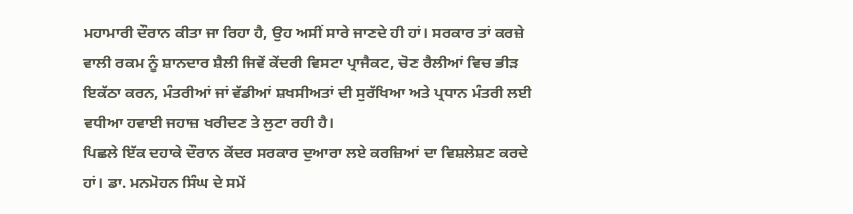ਮਹਾਮਾਰੀ ਦੌਰਾਨ ਕੀਤਾ ਜਾ ਰਿਹਾ ਹੈ, ਉਹ ਅਸੀਂ ਸਾਰੇ ਜਾਣਦੇ ਹੀ ਹਾਂ। ਸਰਕਾਰ ਤਾਂ ਕਰਜ਼ੇ ਵਾਲੀ ਰਕਮ ਨੂੰ ਸ਼ਾਨਦਾਰ ਸ਼ੈਲੀ ਜਿਵੇਂ ਕੇਂਦਰੀ ਵਿਸਟਾ ਪ੍ਰਾਜੈਕਟ, ਚੋਣ ਰੈਲੀਆਂ ਵਿਚ ਭੀੜ ਇਕੱਠਾ ਕਰਨ, ਮੰਤਰੀਆਂ ਜਾਂ ਵੱਡੀਆਂ ਸ਼ਖਸੀਅਤਾਂ ਦੀ ਸੁਰੱਖਿਆ ਅਤੇ ਪ੍ਰਧਾਨ ਮੰਤਰੀ ਲਈ ਵਧੀਆ ਹਵਾਈ ਜਹਾਜ਼ ਖਰੀਦਣ ਤੇ ਲੁਟਾ ਰਹੀ ਹੈ।
ਪਿਛਲੇ ਇੱਕ ਦਹਾਕੇ ਦੌਰਾਨ ਕੇਂਦਰ ਸਰਕਾਰ ਦੁਆਰਾ ਲਏ ਕਰਜ਼ਿਆਂ ਦਾ ਵਿਸ਼ਲੇਸ਼ਣ ਕਰਦੇ ਹਾਂ। ਡਾ. ਮਨਮੋਹਨ ਸਿੰਘ ਦੇ ਸਮੇਂ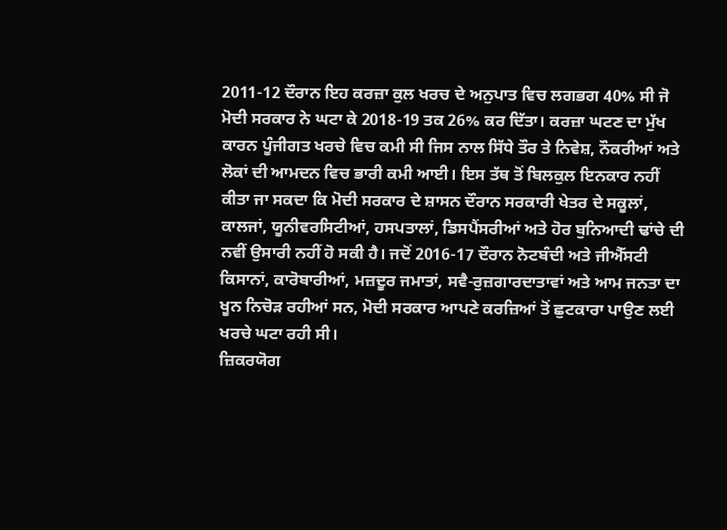2011-12 ਦੌਰਾਨ ਇਹ ਕਰਜ਼ਾ ਕੁਲ ਖਰਚ ਦੇ ਅਨੁਪਾਤ ਵਿਚ ਲਗਭਗ 40% ਸੀ ਜੋ ਮੋਦੀ ਸਰਕਾਰ ਨੇ ਘਟਾ ਕੇ 2018-19 ਤਕ 26% ਕਰ ਦਿੱਤਾ। ਕਰਜ਼ਾ ਘਟਣ ਦਾ ਮੁੱਖ ਕਾਰਨ ਪੂੰਜੀਗਤ ਖਰਚੇ ਵਿਚ ਕਮੀ ਸੀ ਜਿਸ ਨਾਲ ਸਿੱਧੇ ਤੌਰ ਤੇ ਨਿਵੇਸ਼, ਨੌਕਰੀਆਂ ਅਤੇ ਲੋਕਾਂ ਦੀ ਆਮਦਨ ਵਿਚ ਭਾਰੀ ਕਮੀ ਆਈ। ਇਸ ਤੱਥ ਤੋਂ ਬਿਲਕੁਲ ਇਨਕਾਰ ਨਹੀਂ ਕੀਤਾ ਜਾ ਸਕਦਾ ਕਿ ਮੋਦੀ ਸਰਕਾਰ ਦੇ ਸ਼ਾਸਨ ਦੌਰਾਨ ਸਰਕਾਰੀ ਖੇਤਰ ਦੇ ਸਕੂਲਾਂ, ਕਾਲਜਾਂ, ਯੂਨੀਵਰਸਿਟੀਆਂ, ਹਸਪਤਾਲਾਂ, ਡਿਸਪੈਂਸਰੀਆਂ ਅਤੇ ਹੋਰ ਬੁਨਿਆਦੀ ਢਾਂਚੇ ਦੀ ਨਵੀਂ ਉਸਾਰੀ ਨਹੀਂ ਹੋ ਸਕੀ ਹੈ। ਜਦੋਂ 2016-17 ਦੌਰਾਨ ਨੋਟਬੰਦੀ ਅਤੇ ਜੀਐੱਸਟੀ ਕਿਸਾਨਾਂ, ਕਾਰੋਬਾਰੀਆਂ, ਮਜ਼ਦੂਰ ਜਮਾਤਾਂ, ਸਵੈ-ਰੁਜ਼ਗਾਰਦਾਤਾਵਾਂ ਅਤੇ ਆਮ ਜਨਤਾ ਦਾ ਖੂਨ ਨਿਚੋੜ ਰਹੀਆਂ ਸਨ, ਮੋਦੀ ਸਰਕਾਰ ਆਪਣੇ ਕਰਜ਼ਿਆਂ ਤੋਂ ਛੁਟਕਾਰਾ ਪਾਉਣ ਲਈ ਖਰਚੇ ਘਟਾ ਰਹੀ ਸੀ।
ਜ਼ਿਕਰਯੋਗ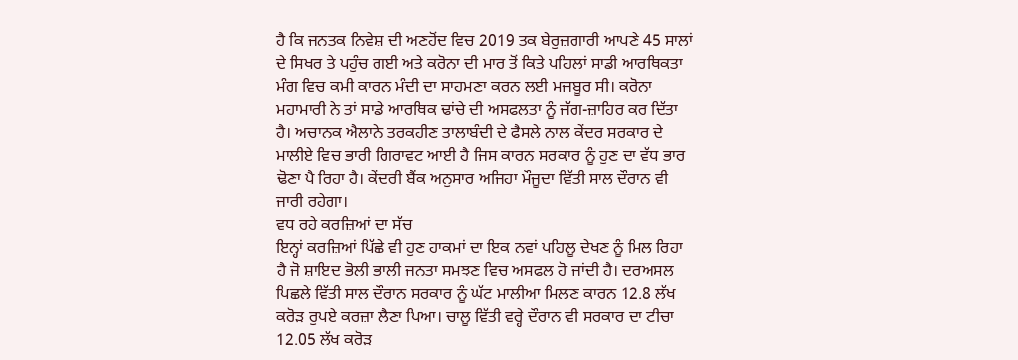ਹੈ ਕਿ ਜਨਤਕ ਨਿਵੇਸ਼ ਦੀ ਅਣਹੋਂਦ ਵਿਚ 2019 ਤਕ ਬੇਰੁਜ਼ਗਾਰੀ ਆਪਣੇ 45 ਸਾਲਾਂ ਦੇ ਸਿਖਰ ਤੇ ਪਹੁੰਚ ਗਈ ਅਤੇ ਕਰੋਨਾ ਦੀ ਮਾਰ ਤੋਂ ਕਿਤੇ ਪਹਿਲਾਂ ਸਾਡੀ ਆਰਥਿਕਤਾ ਮੰਗ ਵਿਚ ਕਮੀ ਕਾਰਨ ਮੰਦੀ ਦਾ ਸਾਹਮਣਾ ਕਰਨ ਲਈ ਮਜਬੂਰ ਸੀ। ਕਰੋਨਾ ਮਹਾਮਾਰੀ ਨੇ ਤਾਂ ਸਾਡੇ ਆਰਥਿਕ ਢਾਂਚੇ ਦੀ ਅਸਫਲਤਾ ਨੂੰ ਜੱਗ-ਜ਼ਾਹਿਰ ਕਰ ਦਿੱਤਾ ਹੈ। ਅਚਾਨਕ ਐਲਾਨੇ ਤਰਕਹੀਣ ਤਾਲਾਬੰਦੀ ਦੇ ਫੈਸਲੇ ਨਾਲ ਕੇਂਦਰ ਸਰਕਾਰ ਦੇ ਮਾਲੀਏ ਵਿਚ ਭਾਰੀ ਗਿਰਾਵਟ ਆਈ ਹੈ ਜਿਸ ਕਾਰਨ ਸਰਕਾਰ ਨੂੰ ਹੁਣ ਦਾ ਵੱਧ ਭਾਰ ਢੋਣਾ ਪੈ ਰਿਹਾ ਹੈ। ਕੇਂਦਰੀ ਬੈਂਕ ਅਨੁਸਾਰ ਅਜਿਹਾ ਮੌਜੂਦਾ ਵਿੱਤੀ ਸਾਲ ਦੌਰਾਨ ਵੀ ਜਾਰੀ ਰਹੇਗਾ।
ਵਧ ਰਹੇ ਕਰਜ਼ਿਆਂ ਦਾ ਸੱਚ
ਇਨ੍ਹਾਂ ਕਰਜ਼ਿਆਂ ਪਿੱਛੇ ਵੀ ਹੁਣ ਹਾਕਮਾਂ ਦਾ ਇਕ ਨਵਾਂ ਪਹਿਲੂ ਦੇਖਣ ਨੂੰ ਮਿਲ ਰਿਹਾ ਹੈ ਜੋ ਸ਼ਾਇਦ ਭੋਲੀ ਭਾਲੀ ਜਨਤਾ ਸਮਝਣ ਵਿਚ ਅਸਫਲ ਹੋ ਜਾਂਦੀ ਹੈ। ਦਰਅਸਲ ਪਿਛਲੇ ਵਿੱਤੀ ਸਾਲ ਦੌਰਾਨ ਸਰਕਾਰ ਨੂੰ ਘੱਟ ਮਾਲੀਆ ਮਿਲਣ ਕਾਰਨ 12.8 ਲੱਖ ਕਰੋੜ ਰੁਪਏ ਕਰਜ਼ਾ ਲੈਣਾ ਪਿਆ। ਚਾਲੂ ਵਿੱਤੀ ਵਰ੍ਹੇ ਦੌਰਾਨ ਵੀ ਸਰਕਾਰ ਦਾ ਟੀਚਾ 12.05 ਲੱਖ ਕਰੋੜ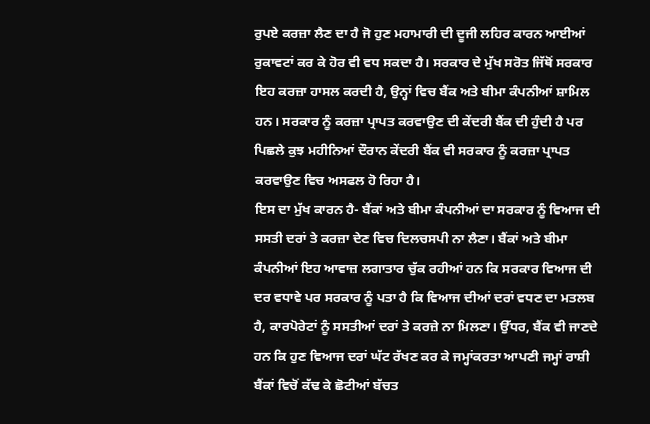ਰੁਪਏ ਕਰਜ਼ਾ ਲੈਣ ਦਾ ਹੈ ਜੋ ਹੁਣ ਮਹਾਮਾਰੀ ਦੀ ਦੂਜੀ ਲਹਿਰ ਕਾਰਨ ਆਈਆਂ ਰੁਕਾਵਟਾਂ ਕਰ ਕੇ ਹੋਰ ਵੀ ਵਧ ਸਕਦਾ ਹੈ। ਸਰਕਾਰ ਦੇ ਮੁੱਖ ਸਰੋਤ ਜਿੱਥੋਂ ਸਰਕਾਰ ਇਹ ਕਰਜ਼ਾ ਹਾਸਲ ਕਰਦੀ ਹੈ, ਉਨ੍ਹਾਂ ਵਿਚ ਬੈਂਕ ਅਤੇ ਬੀਮਾ ਕੰਪਨੀਆਂ ਸ਼ਾਮਿਲ ਹਨ। ਸਰਕਾਰ ਨੂੰ ਕਰਜ਼ਾ ਪ੍ਰਾਪਤ ਕਰਵਾਉਣ ਦੀ ਕੇਂਦਰੀ ਬੈਂਕ ਦੀ ਹੁੰਦੀ ਹੈ ਪਰ ਪਿਛਲੇ ਕੁਝ ਮਹੀਨਿਆਂ ਦੌਰਾਨ ਕੇਂਦਰੀ ਬੈਂਕ ਵੀ ਸਰਕਾਰ ਨੂੰ ਕਰਜ਼ਾ ਪ੍ਰਾਪਤ ਕਰਵਾਉਣ ਵਿਚ ਅਸਫਲ ਹੋ ਰਿਹਾ ਹੈ।
ਇਸ ਦਾ ਮੁੱਖ ਕਾਰਨ ਹੈ- ਬੈਂਕਾਂ ਅਤੇ ਬੀਮਾ ਕੰਪਨੀਆਂ ਦਾ ਸਰਕਾਰ ਨੂੰ ਵਿਆਜ ਦੀ ਸਸਤੀ ਦਰਾਂ ਤੇ ਕਰਜ਼ਾ ਦੇਣ ਵਿਚ ਦਿਲਚਸਪੀ ਨਾ ਲੈਣਾ। ਬੈਂਕਾਂ ਅਤੇ ਬੀਮਾ ਕੰਪਨੀਆਂ ਇਹ ਆਵਾਜ਼ ਲਗਾਤਾਰ ਚੁੱਕ ਰਹੀਆਂ ਹਨ ਕਿ ਸਰਕਾਰ ਵਿਆਜ ਦੀ ਦਰ ਵਧਾਵੇ ਪਰ ਸਰਕਾਰ ਨੂੰ ਪਤਾ ਹੈ ਕਿ ਵਿਆਜ ਦੀਆਂ ਦਰਾਂ ਵਧਣ ਦਾ ਮਤਲਬ ਹੈ, ਕਾਰਪੋਰੇਟਾਂ ਨੂੰ ਸਸਤੀਆਂ ਦਰਾਂ ਤੇ ਕਰਜ਼ੇ ਨਾ ਮਿਲਣਾ। ਉੱਧਰ, ਬੈਂਕ ਵੀ ਜਾਣਦੇ ਹਨ ਕਿ ਹੁਣ ਵਿਆਜ ਦਰਾਂ ਘੱਟ ਰੱਖਣ ਕਰ ਕੇ ਜਮ੍ਹਾਂਕਰਤਾ ਆਪਣੀ ਜਮ੍ਹਾਂ ਰਾਸ਼ੀ ਬੈਂਕਾਂ ਵਿਚੋਂ ਕੱਢ ਕੇ ਛੋਟੀਆਂ ਬੱਚਤ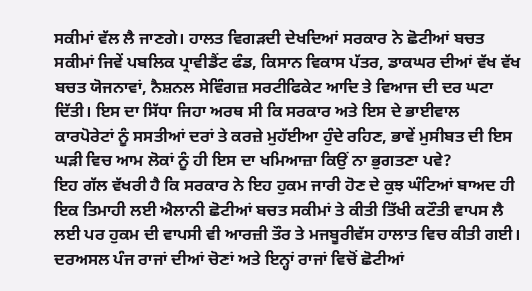ਸਕੀਮਾਂ ਵੱਲ ਲੈ ਜਾਣਗੇ। ਹਾਲਤ ਵਿਗੜਦੀ ਦੇਖਦਿਆਂ ਸਰਕਾਰ ਨੇ ਛੋਟੀਆਂ ਬਚਤ ਸਕੀਮਾਂ ਜਿਵੇਂ ਪਬਲਿਕ ਪ੍ਰਾਵੀਡੈਂਟ ਫੰਡ, ਕਿਸਾਨ ਵਿਕਾਸ ਪੱਤਰ, ਡਾਕਘਰ ਦੀਆਂ ਵੱਖ ਵੱਖ ਬਚਤ ਯੋਜਨਾਵਾਂ, ਨੈਸ਼ਨਲ ਸੇਵਿੰਗਜ਼ ਸਰਟੀਫਿਕੇਟ ਆਦਿ ਤੇ ਵਿਆਜ ਦੀ ਦਰ ਘਟਾ ਦਿੱਤੀ। ਇਸ ਦਾ ਸਿੱਧਾ ਜਿਹਾ ਅਰਥ ਸੀ ਕਿ ਸਰਕਾਰ ਅਤੇ ਇਸ ਦੇ ਭਾਈਵਾਲ ਕਾਰਪੋਰੇਟਾਂ ਨੂੰ ਸਸਤੀਆਂ ਦਰਾਂ ਤੇ ਕਰਜ਼ੇ ਮੁਹੱਈਆ ਹੁੰਦੇ ਰਹਿਣ, ਭਾਵੇਂ ਮੁਸੀਬਤ ਦੀ ਇਸ ਘੜੀ ਵਿਚ ਆਮ ਲੋਕਾਂ ਨੂੰ ਹੀ ਇਸ ਦਾ ਖਮਿਆਜ਼ਾ ਕਿਉਂ ਨਾ ਭੁਗਤਣਾ ਪਵੇ?
ਇਹ ਗੱਲ ਵੱਖਰੀ ਹੈ ਕਿ ਸਰਕਾਰ ਨੇ ਇਹ ਹੁਕਮ ਜਾਰੀ ਹੋਣ ਦੇ ਕੁਝ ਘੰਟਿਆਂ ਬਾਅਦ ਹੀ ਇਕ ਤਿਮਾਹੀ ਲਈ ਐਲਾਨੀ ਛੋਟੀਆਂ ਬਚਤ ਸਕੀਮਾਂ ਤੇ ਕੀਤੀ ਤਿੱਖੀ ਕਟੌਤੀ ਵਾਪਸ ਲੈ ਲਈ ਪਰ ਹੁਕਮ ਦੀ ਵਾਪਸੀ ਵੀ ਆਰਜ਼ੀ ਤੌਰ ਤੇ ਮਜਬੂਰੀਵੱਸ ਹਾਲਾਤ ਵਿਚ ਕੀਤੀ ਗਈ। ਦਰਅਸਲ ਪੰਜ ਰਾਜਾਂ ਦੀਆਂ ਚੋਣਾਂ ਅਤੇ ਇਨ੍ਹਾਂ ਰਾਜਾਂ ਵਿਚੋਂ ਛੋਟੀਆਂ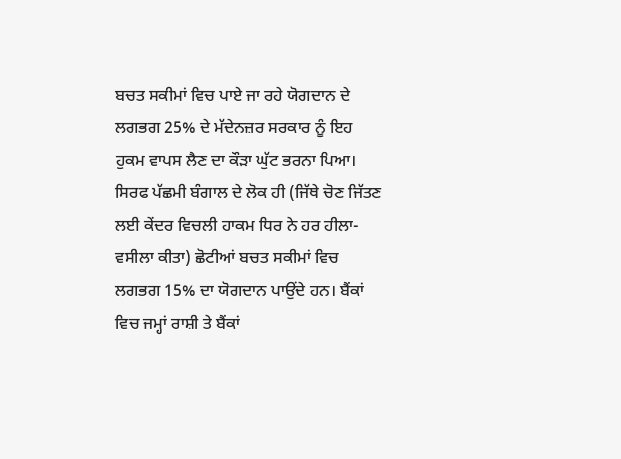ਬਚਤ ਸਕੀਮਾਂ ਵਿਚ ਪਾਏ ਜਾ ਰਹੇ ਯੋਗਦਾਨ ਦੇ ਲਗਭਗ 25% ਦੇ ਮੱਦੇਨਜ਼ਰ ਸਰਕਾਰ ਨੂੰ ਇਹ ਹੁਕਮ ਵਾਪਸ ਲੈਣ ਦਾ ਕੌੜਾ ਘੁੱਟ ਭਰਨਾ ਪਿਆ। ਸਿਰਫ ਪੱਛਮੀ ਬੰਗਾਲ ਦੇ ਲੋਕ ਹੀ (ਜਿੱਥੇ ਚੋਣ ਜਿੱਤਣ ਲਈ ਕੇਂਦਰ ਵਿਚਲੀ ਹਾਕਮ ਧਿਰ ਨੇ ਹਰ ਹੀਲਾ-ਵਸੀਲਾ ਕੀਤਾ) ਛੋਟੀਆਂ ਬਚਤ ਸਕੀਮਾਂ ਵਿਚ ਲਗਭਗ 15% ਦਾ ਯੋਗਦਾਨ ਪਾਉਂਦੇ ਹਨ। ਬੈਂਕਾਂ ਵਿਚ ਜਮ੍ਹਾਂ ਰਾਸ਼ੀ ਤੇ ਬੈਂਕਾਂ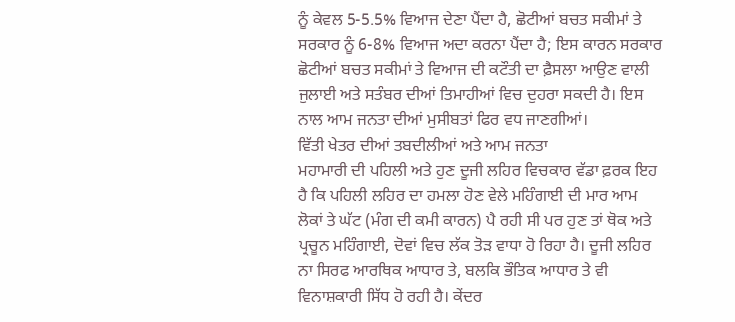ਨੂੰ ਕੇਵਲ 5-5.5% ਵਿਆਜ ਦੇਣਾ ਪੈਂਦਾ ਹੈ, ਛੋਟੀਆਂ ਬਚਤ ਸਕੀਮਾਂ ਤੇ ਸਰਕਾਰ ਨੂੰ 6-8% ਵਿਆਜ ਅਦਾ ਕਰਨਾ ਪੈਂਦਾ ਹੈ; ਇਸ ਕਾਰਨ ਸਰਕਾਰ ਛੋਟੀਆਂ ਬਚਤ ਸਕੀਮਾਂ ਤੇ ਵਿਆਜ ਦੀ ਕਟੌਤੀ ਦਾ ਫ਼ੈਸਲਾ ਆਉਣ ਵਾਲੀ ਜੁਲਾਈ ਅਤੇ ਸਤੰਬਰ ਦੀਆਂ ਤਿਮਾਹੀਆਂ ਵਿਚ ਦੁਹਰਾ ਸਕਦੀ ਹੈ। ਇਸ ਨਾਲ ਆਮ ਜਨਤਾ ਦੀਆਂ ਮੁਸੀਬਤਾਂ ਫਿਰ ਵਧ ਜਾਣਗੀਆਂ।
ਵਿੱਤੀ ਖੇਤਰ ਦੀਆਂ ਤਬਦੀਲੀਆਂ ਅਤੇ ਆਮ ਜਨਤਾ
ਮਹਾਮਾਰੀ ਦੀ ਪਹਿਲੀ ਅਤੇ ਹੁਣ ਦੂਜੀ ਲਹਿਰ ਵਿਚਕਾਰ ਵੱਡਾ ਫ਼ਰਕ ਇਹ ਹੈ ਕਿ ਪਹਿਲੀ ਲਹਿਰ ਦਾ ਹਮਲਾ ਹੋਣ ਵੇਲੇ ਮਹਿੰਗਾਈ ਦੀ ਮਾਰ ਆਮ ਲੋਕਾਂ ਤੇ ਘੱਟ (ਮੰਗ ਦੀ ਕਮੀ ਕਾਰਨ) ਪੈ ਰਹੀ ਸੀ ਪਰ ਹੁਣ ਤਾਂ ਥੋਕ ਅਤੇ ਪ੍ਰਚੂਨ ਮਹਿੰਗਾਈ, ਦੋਵਾਂ ਵਿਚ ਲੱਕ ਤੋੜ ਵਾਧਾ ਹੋ ਰਿਹਾ ਹੈ। ਦੂਜੀ ਲਹਿਰ ਨਾ ਸਿਰਫ ਆਰਥਿਕ ਆਧਾਰ ਤੇ, ਬਲਕਿ ਭੌਤਿਕ ਆਧਾਰ ਤੇ ਵੀ ਵਿਨਾਸ਼ਕਾਰੀ ਸਿੱਧ ਹੋ ਰਹੀ ਹੈ। ਕੇਂਦਰ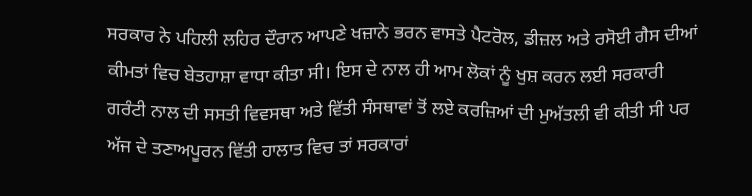ਸਰਕਾਰ ਨੇ ਪਹਿਲੀ ਲਹਿਰ ਦੌਰਾਨ ਆਪਣੇ ਖਜ਼ਾਨੇ ਭਰਨ ਵਾਸਤੇ ਪੈਟਰੋਲ, ਡੀਜ਼ਲ ਅਤੇ ਰਸੋਈ ਗੈਸ ਦੀਆਂ ਕੀਮਤਾਂ ਵਿਚ ਬੇਤਹਾਸ਼ਾ ਵਾਧਾ ਕੀਤਾ ਸੀ। ਇਸ ਦੇ ਨਾਲ ਹੀ ਆਮ ਲੋਕਾਂ ਨੂੰ ਖੁਸ਼ ਕਰਨ ਲਈ ਸਰਕਾਰੀ ਗਰੰਟੀ ਨਾਲ ਦੀ ਸਸਤੀ ਵਿਵਸਥਾ ਅਤੇ ਵਿੱਤੀ ਸੰਸਥਾਵਾਂ ਤੋਂ ਲਏ ਕਰਜ਼ਿਆਂ ਦੀ ਮੁਅੱਤਲੀ ਵੀ ਕੀਤੀ ਸੀ ਪਰ ਅੱਜ ਦੇ ਤਣਾਅਪੂਰਨ ਵਿੱਤੀ ਹਾਲਾਤ ਵਿਚ ਤਾਂ ਸਰਕਾਰਾਂ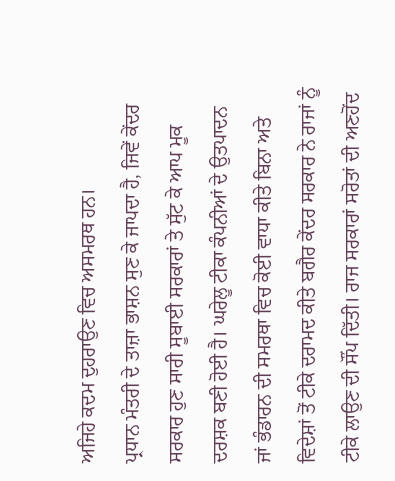ਅਜਿਹੇ ਕਦਮ ਦੁਹਰਾਉਣ ਵਿਚ ਅਸਮਰਥ ਹਨ।
ਪ੍ਰਧਾਨ ਮੰਤਰੀ ਦੇ ਤਾਜ਼ਾ ਭਾਸ਼ਨ ਸੁਣ ਕੇ ਜਾਪਦਾ ਹੈ, ਜਿਵੇਂ ਕੇਂਦਰ ਸਰਕਾਰ ਹੁਣ ਸਾਰੀ ਸੂਬਾਈ ਸਰਕਾਰਾਂ ਤੇ ਸੁੱਟ ਕੇ ਆਪ ਮੂਕ ਦਰਸ਼ਕ ਬਣੀ ਹੋਈ ਹੈ। ਘਰੇਲੂ ਟੀਕਾ ਕੰਪਨੀਆਂ ਦੇ ਉਤਪਾਦਨ ਜਾਂ ਭੰਡਾਰਨ ਦੀ ਸਮਰਥਾ ਵਿਚ ਕੋਈ ਵਾਧਾ ਕੀਤੇ ਬਿਨਾ ਅਤੇ ਵਿਦੇਸ਼ਾਂ ਤੋਂ ਟੀਕੇ ਦਰਾਮਦ ਕੀਤੇ ਬਗੈਰ ਕੇਂਦਰ ਸਰਕਾਰ ਨੇ ਰਾਜਾਂ ਨੂੰ ਟੀਕੇ ਲਾਉਣ ਦੀ ਸੌਂਪ ਦਿੱਤੀ। ਰਾਜ ਸਰਕਾਰਾਂ ਸਰੋਤਾਂ ਦੀ ਅਣਹੋਂਦ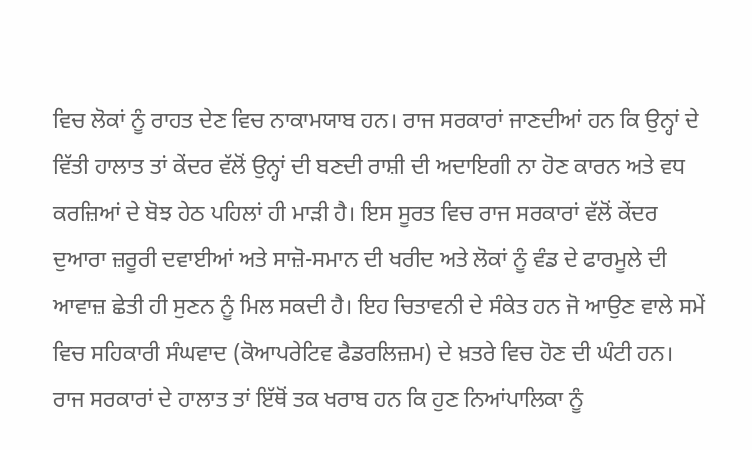ਵਿਚ ਲੋਕਾਂ ਨੂੰ ਰਾਹਤ ਦੇਣ ਵਿਚ ਨਾਕਾਮਯਾਬ ਹਨ। ਰਾਜ ਸਰਕਾਰਾਂ ਜਾਣਦੀਆਂ ਹਨ ਕਿ ਉਨ੍ਹਾਂ ਦੇ ਵਿੱਤੀ ਹਾਲਾਤ ਤਾਂ ਕੇਂਦਰ ਵੱਲੋਂ ਉਨ੍ਹਾਂ ਦੀ ਬਣਦੀ ਰਾਸ਼ੀ ਦੀ ਅਦਾਇਗੀ ਨਾ ਹੋਣ ਕਾਰਨ ਅਤੇ ਵਧ ਕਰਜ਼ਿਆਂ ਦੇ ਬੋਝ ਹੇਠ ਪਹਿਲਾਂ ਹੀ ਮਾੜੀ ਹੈ। ਇਸ ਸੂਰਤ ਵਿਚ ਰਾਜ ਸਰਕਾਰਾਂ ਵੱਲੋਂ ਕੇਂਦਰ ਦੁਆਰਾ ਜ਼ਰੂਰੀ ਦਵਾਈਆਂ ਅਤੇ ਸਾਜ਼ੋ-ਸਮਾਨ ਦੀ ਖਰੀਦ ਅਤੇ ਲੋਕਾਂ ਨੂੰ ਵੰਡ ਦੇ ਫਾਰਮੂਲੇ ਦੀ ਆਵਾਜ਼ ਛੇਤੀ ਹੀ ਸੁਣਨ ਨੂੰ ਮਿਲ ਸਕਦੀ ਹੈ। ਇਹ ਚਿਤਾਵਨੀ ਦੇ ਸੰਕੇਤ ਹਨ ਜੋ ਆਉਣ ਵਾਲੇ ਸਮੇਂ ਵਿਚ ਸਹਿਕਾਰੀ ਸੰਘਵਾਦ (ਕੋਆਪਰੇਟਿਵ ਫੈਡਰਲਿਜ਼ਮ) ਦੇ ਖ਼ਤਰੇ ਵਿਚ ਹੋਣ ਦੀ ਘੰਟੀ ਹਨ। ਰਾਜ ਸਰਕਾਰਾਂ ਦੇ ਹਾਲਾਤ ਤਾਂ ਇੱਥੋਂ ਤਕ ਖਰਾਬ ਹਨ ਕਿ ਹੁਣ ਨਿਆਂਪਾਲਿਕਾ ਨੂੰ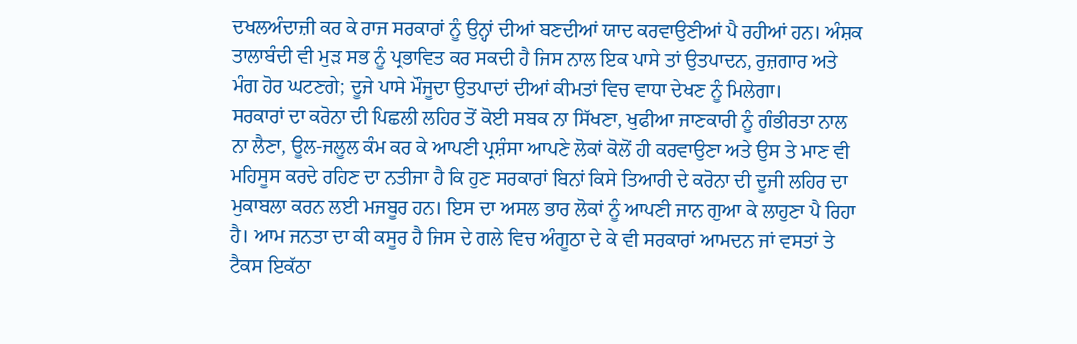ਦਖਲਅੰਦਾਜ਼ੀ ਕਰ ਕੇ ਰਾਜ ਸਰਕਾਰਾਂ ਨੂੰ ਉਨ੍ਹਾਂ ਦੀਆਂ ਬਣਦੀਆਂ ਯਾਦ ਕਰਵਾਉਣੀਆਂ ਪੈ ਰਹੀਆਂ ਹਨ। ਅੰਸ਼ਕ ਤਾਲਾਬੰਦੀ ਵੀ ਮੁੜ ਸਭ ਨੂੰ ਪ੍ਰਭਾਵਿਤ ਕਰ ਸਕਦੀ ਹੈ ਜਿਸ ਨਾਲ ਇਕ ਪਾਸੇ ਤਾਂ ਉਤਪਾਦਨ, ਰੁਜ਼ਗਾਰ ਅਤੇ ਮੰਗ ਹੋਰ ਘਟਣਗੇ; ਦੂਜੇ ਪਾਸੇ ਮੌਜੂਦਾ ਉਤਪਾਦਾਂ ਦੀਆਂ ਕੀਮਤਾਂ ਵਿਚ ਵਾਧਾ ਦੇਖਣ ਨੂੰ ਮਿਲੇਗਾ।
ਸਰਕਾਰਾਂ ਦਾ ਕਰੋਨਾ ਦੀ ਪਿਛਲੀ ਲਹਿਰ ਤੋਂ ਕੋਈ ਸਬਕ ਨਾ ਸਿੱਖਣਾ, ਖੁਫੀਆ ਜਾਣਕਾਰੀ ਨੂੰ ਗੰਭੀਰਤਾ ਨਾਲ ਨਾ ਲੈਣਾ, ਊਲ-ਜਲੂਲ ਕੰਮ ਕਰ ਕੇ ਆਪਣੀ ਪ੍ਰਸ਼ੰਸਾ ਆਪਣੇ ਲੋਕਾਂ ਕੋਲੋਂ ਹੀ ਕਰਵਾਉਣਾ ਅਤੇ ਉਸ ਤੇ ਮਾਣ ਵੀ ਮਹਿਸੂਸ ਕਰਦੇ ਰਹਿਣ ਦਾ ਨਤੀਜਾ ਹੈ ਕਿ ਹੁਣ ਸਰਕਾਰਾਂ ਬਿਨਾਂ ਕਿਸੇ ਤਿਆਰੀ ਦੇ ਕਰੋਨਾ ਦੀ ਦੂਜੀ ਲਹਿਰ ਦਾ ਮੁਕਾਬਲਾ ਕਰਨ ਲਈ ਮਜਬੂਰ ਹਨ। ਇਸ ਦਾ ਅਸਲ ਭਾਰ ਲੋਕਾਂ ਨੂੰ ਆਪਣੀ ਜਾਨ ਗੁਆ ਕੇ ਲਾਹੁਣਾ ਪੈ ਰਿਹਾ ਹੈ। ਆਮ ਜਨਤਾ ਦਾ ਕੀ ਕਸੂਰ ਹੈ ਜਿਸ ਦੇ ਗਲੇ ਵਿਚ ਅੰਗੂਠਾ ਦੇ ਕੇ ਵੀ ਸਰਕਾਰਾਂ ਆਮਦਨ ਜਾਂ ਵਸਤਾਂ ਤੇ ਟੈਕਸ ਇਕੱਠਾ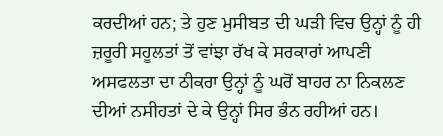ਕਰਦੀਆਂ ਹਨ; ਤੇ ਹੁਣ ਮੁਸੀਬਤ ਦੀ ਘੜੀ ਵਿਚ ਉਨ੍ਹਾਂ ਨੂੰ ਹੀ ਜ਼ਰੂਰੀ ਸਹੂਲਤਾਂ ਤੋਂ ਵਾਂਝਾ ਰੱਖ ਕੇ ਸਰਕਾਰਾਂ ਆਪਣੀ ਅਸਫਲਤਾ ਦਾ ਠੀਕਰਾ ਉਨ੍ਹਾਂ ਨੂੰ ਘਰੋਂ ਬਾਹਰ ਨਾ ਨਿਕਲਣ ਦੀਆਂ ਨਸੀਹਤਾਂ ਦੇ ਕੇ ਉਨ੍ਹਾਂ ਸਿਰ ਭੰਨ ਰਹੀਆਂ ਹਨ।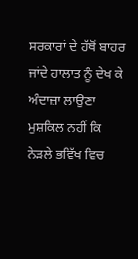ਸਰਕਾਰਾਂ ਦੇ ਹੱਥੋਂ ਬਾਹਰ ਜਾਂਦੇ ਹਾਲਾਤ ਨੂੰ ਦੇਖ ਕੇ ਅੰਦਾਜ਼ਾ ਲਾਉਣਾ ਮੁਸ਼ਕਿਲ ਨਹੀਂ ਕਿ ਨੇੜਲੇ ਭਵਿੱਖ ਵਿਚ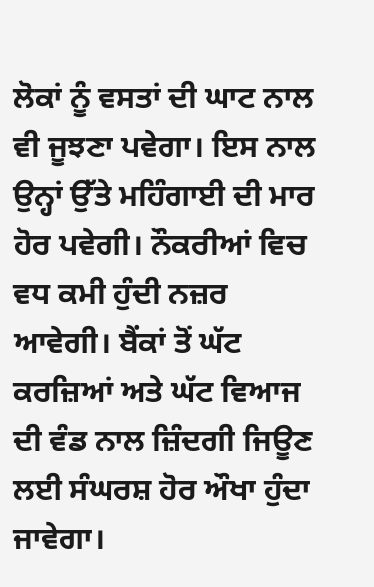ਲੋਕਾਂ ਨੂੰ ਵਸਤਾਂ ਦੀ ਘਾਟ ਨਾਲ ਵੀ ਜੂਝਣਾ ਪਵੇਗਾ। ਇਸ ਨਾਲ ਉਨ੍ਹਾਂ ਉੱਤੇ ਮਹਿੰਗਾਈ ਦੀ ਮਾਰ ਹੋਰ ਪਵੇਗੀ। ਨੌਕਰੀਆਂ ਵਿਚ ਵਧ ਕਮੀ ਹੁੰਦੀ ਨਜ਼ਰ ਆਵੇਗੀ। ਬੈਂਕਾਂ ਤੋਂ ਘੱਟ ਕਰਜ਼ਿਆਂ ਅਤੇ ਘੱਟ ਵਿਆਜ ਦੀ ਵੰਡ ਨਾਲ ਜ਼ਿੰਦਗੀ ਜਿਊਣ ਲਈ ਸੰਘਰਸ਼ ਹੋਰ ਔਖਾ ਹੁੰਦਾ ਜਾਵੇਗਾ।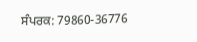ਸੰਪਰਕ: 79860-36776